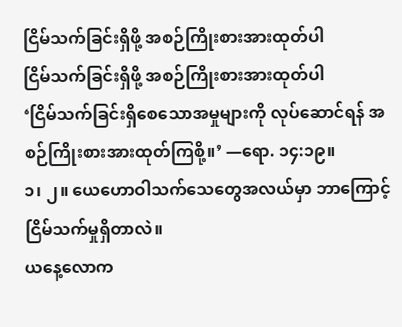ငြိမ်သက်ခြင်းရှိဖို့ အစဉ်ကြိုးစားအားထုတ်ပါ
ငြိမ်သက်ခြင်းရှိဖို့ အစဉ်ကြိုးစားအားထုတ်ပါ
‘ငြိမ်သက်ခြင်းရှိစေသောအမှုများကို လုပ်ဆောင်ရန် အစဉ်ကြိုးစားအားထုတ်ကြစို့။’ —ရော. ၁၄:၁၉။
၁၊ ၂။ ယေဟောဝါသက်သေတွေအလယ်မှာ ဘာကြောင့် ငြိမ်သက်မှုရှိတာလဲ။
ယနေ့လောက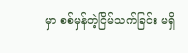မှာ စစ်မှန်တဲ့ငြိမ်သက်ခြင်း မရှိ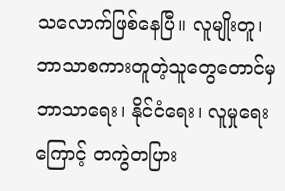သလောက်ဖြစ်နေပြီ။ လူမျိုးတူ၊ ဘာသာစကားတူတဲ့သူတွေတောင်မှ ဘာသာရေး၊ နိုင်ငံရေး၊ လူမှုရေးကြောင့် တကွဲတပြား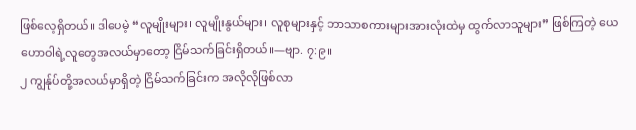ဖြစ်လေ့ရှိတယ်။ ဒါပေမဲ့ “လူမျိုးများ၊ လူမျိုးနွယ်များ၊ လူစုများနှင့် ဘာသာစကားများအားလုံးထဲမှ ထွက်လာသူများ” ဖြစ်ကြတဲ့ ယေဟောဝါရဲ့လူတွေအလယ်မှာတော့ ငြိမ်သက်ခြင်းရှိတယ်။—ဗျာ. ၇:၉။
၂ ကျွန်ုပ်တို့အလယ်မှာရှိတဲ့ ငြိမ်သက်ခြင်းက အလိုလိုဖြစ်လာ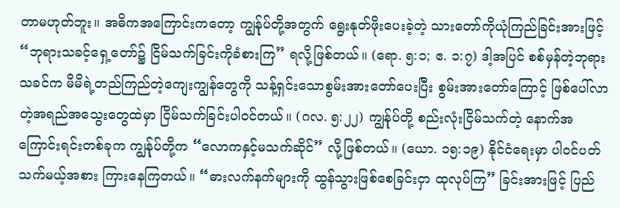တာမဟုတ်ဘူး။ အဓိကအကြောင်းကတော့ ကျွန်ုပ်တို့အတွက် ရွေးနုတ်ဖိုးပေးခဲ့တဲ့ သားတော်ကိုယုံကြည်ခြင်းအားဖြင့် “ဘုရားသခင့်ရှေ့တော်၌ ငြိမ်သက်ခြင်းကိုခံစားကြ” ရလို့ဖြစ်တယ်။ (ရော. ၅:၁; ဧ. ၁:၇) ဒါ့အပြင် စစ်မှန်တဲ့ဘုရားသခင်က မိမိရဲ့တည်ကြည်တဲ့ကျေးကျွန်တွေကို သန့်ရှင်းသောစွမ်းအားတော်ပေးပြီး စွမ်းအားတော်ကြောင့် ဖြစ်ပေါ်လာတဲ့အရည်အသွေးတွေထဲမှာ ငြိမ်သက်ခြင်းပါဝင်တယ်။ (ဂလ. ၅:၂၂) ကျွန်ုပ်တို့ စည်းလုံးငြိမ်သက်တဲ့ နောက်အကြောင်းရင်းတစ်ခုက ကျွန်ုပ်တို့က “လောကနှင့်မသက်ဆိုင်” လို့ဖြစ်တယ်။ (ယော. ၁၅:၁၉) နိုင်ငံရေးမှာ ပါဝင်ပတ်သက်မယ့်အစား ကြားနေကြတယ်။ “ဓားလက်နက်များကို ထွန်သွားဖြစ်စေခြင်းငှာ ထုလုပ်ကြ” ခြင်းအားဖြင့် ပြည်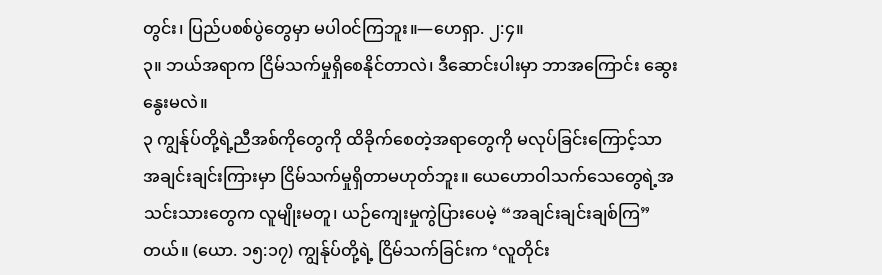တွင်း၊ ပြည်ပစစ်ပွဲတွေမှာ မပါဝင်ကြဘူး။—ဟေရှာ. ၂:၄။
၃။ ဘယ်အရာက ငြိမ်သက်မှုရှိစေနိုင်တာလဲ၊ ဒီဆောင်းပါးမှာ ဘာအကြောင်း ဆွေးနွေးမလဲ။
၃ ကျွန်ုပ်တို့ရဲ့ညီအစ်ကိုတွေကို ထိခိုက်စေတဲ့အရာတွေကို မလုပ်ခြင်းကြောင့်သာ အချင်းချင်းကြားမှာ ငြိမ်သက်မှုရှိတာမဟုတ်ဘူး။ ယေဟောဝါသက်သေတွေရဲ့အသင်းသားတွေက လူမျိုးမတူ၊ ယဉ်ကျေးမှုကွဲပြားပေမဲ့ “အချင်းချင်းချစ်ကြ” တယ်။ (ယော. ၁၅:၁၇) ကျွန်ုပ်တို့ရဲ့ ငြိမ်သက်ခြင်းက ‘လူတိုင်း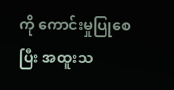ကို ကောင်းမှုပြုစေပြီး အထူးသ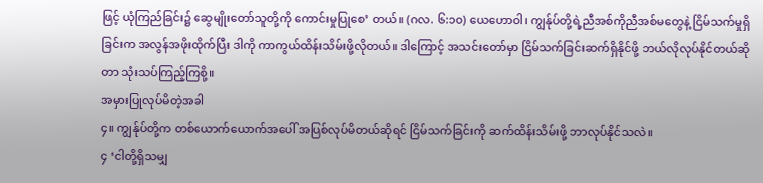ဖြင့် ယုံကြည်ခြင်း၌ ဆွေမျိုးတော်သူတို့ကို ကောင်းမှုပြုစေ’ တယ်။ (ဂလ. ၆:၁၀) ယေဟောဝါ၊ ကျွန်ုပ်တို့ရဲ့ညီအစ်ကိုညီအစ်မတွေနဲ့ ငြိမ်သက်မှုရှိခြင်းက အလွန်အဖိုးထိုက်ပြီး ဒါကို ကာကွယ်ထိန်းသိမ်းဖို့လိုတယ်။ ဒါကြောင့် အသင်းတော်မှာ ငြိမ်သက်ခြင်းဆက်ရှိနိုင်ဖို့ ဘယ်လိုလုပ်နိုင်တယ်ဆိုတာ သုံးသပ်ကြည့်ကြစို့။
အမှားပြုလုပ်မိတဲ့အခါ
၄။ ကျွန်ုပ်တို့က တစ်ယောက်ယောက်အပေါ် အပြစ်လုပ်မိတယ်ဆိုရင် ငြိမ်သက်ခြင်းကို ဆက်ထိန်းသိမ်းဖို့ ဘာလုပ်နိုင်သလဲ။
၄ ‘ငါတို့ရှိသမျှ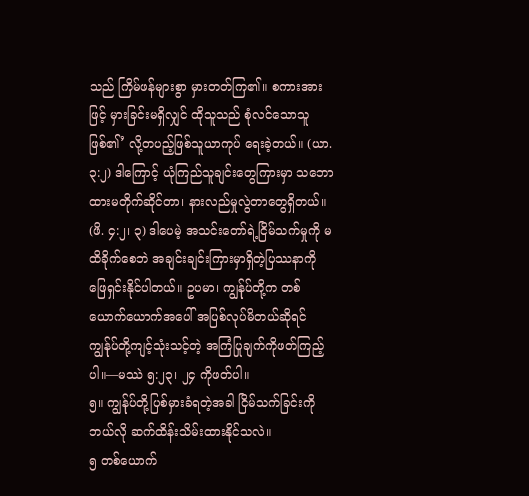သည် ကြိမ်ဖန်များစွာ မှားတတ်ကြ၏။ စကားအားဖြင့် မှားခြင်းမရှိလျှင် ထိုသူသည် စုံလင်သောသူဖြစ်၏’ လို့တပည့်ဖြစ်သူယာကုပ် ရေးခဲ့တယ်။ (ယာ. ၃:၂) ဒါကြောင့် ယုံကြည်သူချင်းတွေကြားမှာ သဘောထားမတိုက်ဆိုင်တာ၊ နားလည်မှုလွဲတာတွေရှိတယ်။ (ဖိ. ၄:၂၊ ၃) ဒါပေမဲ့ အသင်းတော်ရဲ့ငြိမ်သက်မှုကို မထိခိုက်စေဘဲ အချင်းချင်းကြားမှာရှိတဲ့ပြဿနာကို ဖြေရှင်းနိုင်ပါတယ်။ ဥပမာ၊ ကျွန်ုပ်တို့က တစ်ယောက်ယောက်အပေါ် အပြစ်လုပ်မိတယ်ဆိုရင် ကျွန်ုပ်တို့ကျင့်သုံးသင့်တဲ့ အကြံပြုချက်ကိုဖတ်ကြည့်ပါ။—မဿဲ ၅:၂၃၊ ၂၄ ကိုဖတ်ပါ။
၅။ ကျွန်ုပ်တို့ပြစ်မှားခံရတဲ့အခါ ငြိမ်သက်ခြင်းကို ဘယ်လို ဆက်ထိန်းသိမ်းထားနိုင်သလဲ။
၅ တစ်ယောက်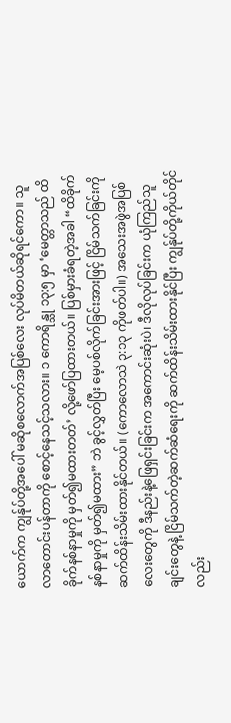ယောက်က ကျွန်ုပ်တို့အပေါ် မဆိုစလောက်အပြစ်လေး လုပ်မိတယ်ဆိုရင်ကော။ သူ လာတောင်းပန်တာကို စောင့်နေသင့်သလား။ ၁ ကောရိန္သု ၁၃:၅ မှာ ‘မေတ္တာသည် ထိခိုက်နစ်နာမှုကို မှတ်၍မထားတတ်’ လို့ဖော်ပြထားတယ်။ ပြစ်မှားခံရတဲ့အခါ “ထိခိုက်နစ်နာမှုကို မှတ်၍မထား” ဘဲ ခွင့်လွှတ်ပြီး မေ့ပစ်လိုက်ခြင်းအားဖြင့် ငြိမ်သက်ခြင်းကို ဆက်ထိန်းသိမ်းထားနိုင်တယ်။ (ကောလောသဲ ၃:၁၃ ကိုဖတ်ပါ။) အသေးအဖွဲအပြစ်လေးတွေကို ဒီနည်းနဲ့ဖြေရှင်းခြင်းက အကောင်းဆုံးပဲ၊ ဒီလိုလုပ်ခြင်းက ယုံကြည်သူချင်းတွေနဲ့ ငြိမ်သက်တဲ့ဆက်ဆံရေးကို ဆက်ထိန်းသိမ်းထားနိုင်ပြီး ကျွန်ုပ်တို့ကိုယ်တိုင်လည်း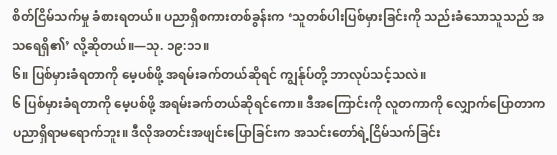စိတ်ငြိမ်သက်မှု ခံစားရတယ်။ ပညာရှိစကားတစ်ခွန်းက ‘သူတစ်ပါးပြစ်မှားခြင်းကို သည်းခံသောသူသည် အသရေရှိ၏’ လို့ဆိုတယ်။—သု. ၁၉:၁၁။
၆။ ပြစ်မှားခံရတာကို မေ့ပစ်ဖို့ အရမ်းခက်တယ်ဆိုရင် ကျွန်ုပ်တို့ ဘာလုပ်သင့်သလဲ။
၆ ပြစ်မှားခံရတာကို မေ့ပစ်ဖို့ အရမ်းခက်တယ်ဆိုရင်ကော။ ဒီအကြောင်းကို လူတကာကို လျှောက်ပြောတာက ပညာရှိရာမရောက်ဘူး။ ဒီလိုအတင်းအဖျင်းပြောခြင်းက အသင်းတော်ရဲ့ငြိမ်သက်ခြင်း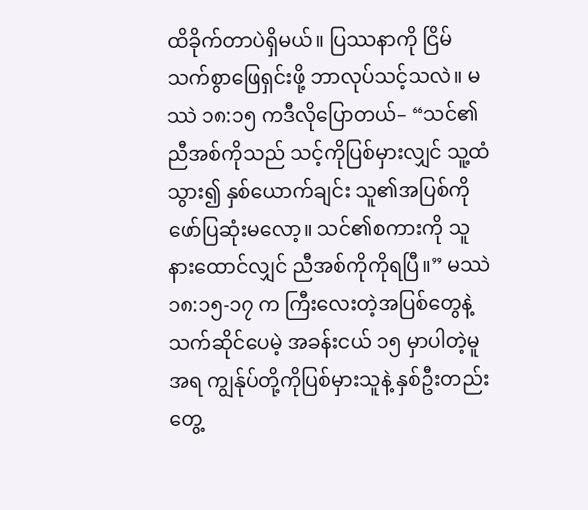ထိခိုက်တာပဲရှိမယ်။ ပြဿနာကို ငြိမ်သက်စွာဖြေရှင်းဖို့ ဘာလုပ်သင့်သလဲ။ မဿဲ ၁၈:၁၅ ကဒီလိုပြောတယ်– “သင်၏ညီအစ်ကိုသည် သင့်ကိုပြစ်မှားလျှင် သူ့ထံသွား၍ နှစ်ယောက်ချင်း သူ၏အပြစ်ကို ဖော်ပြဆုံးမလော့။ သင်၏စကားကို သူနားထောင်လျှင် ညီအစ်ကိုကိုရပြီ။” မဿဲ ၁၈:၁၅-၁၇ က ကြီးလေးတဲ့အပြစ်တွေနဲ့သက်ဆိုင်ပေမဲ့ အခန်းငယ် ၁၅ မှာပါတဲ့မူအရ ကျွန်ုပ်တို့ကိုပြစ်မှားသူနဲ့ နှစ်ဦးတည်းတွေ့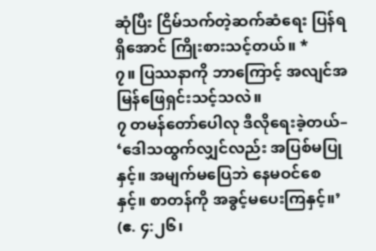ဆုံပြီး ငြိမ်သက်တဲ့ဆက်ဆံရေး ပြန်ရရှိအောင် ကြိုးစားသင့်တယ်။ *
၇။ ပြဿနာကို ဘာကြောင့် အလျင်အမြန်ဖြေရှင်းသင့်သလဲ။
၇ တမန်တော်ပေါလု ဒီလိုရေးခဲ့တယ်– ‘ဒေါသထွက်လျှင်လည်း အပြစ်မပြုနှင့်။ အမျက်မပြေဘဲ နေမဝင်စေနှင့်။ စာတန်ကို အခွင့်မပေးကြနှင့်။’ (ဧ. ၄:၂၆၊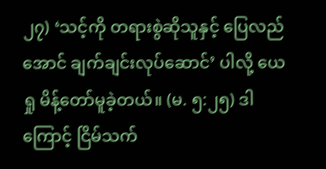၂၇) ‘သင့်ကို တရားစွဲဆိုသူနှင့် ပြေလည်အောင် ချက်ချင်းလုပ်ဆောင်’ ပါလို့ ယေရှု မိန့်တော်မူခဲ့တယ်။ (မ. ၅:၂၅) ဒါကြောင့် ငြိမ်သက်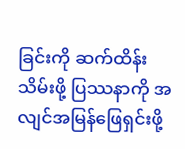ခြင်းကို ဆက်ထိန်းသိမ်းဖို့ ပြဿနာကို အလျင်အမြန်ဖြေရှင်းဖို့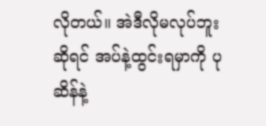လိုတယ်။ အဲဒီလိုမလုပ်ဘူးဆိုရင် အပ်နဲ့ထွင်းရမှာကို ပုဆိန်နဲ့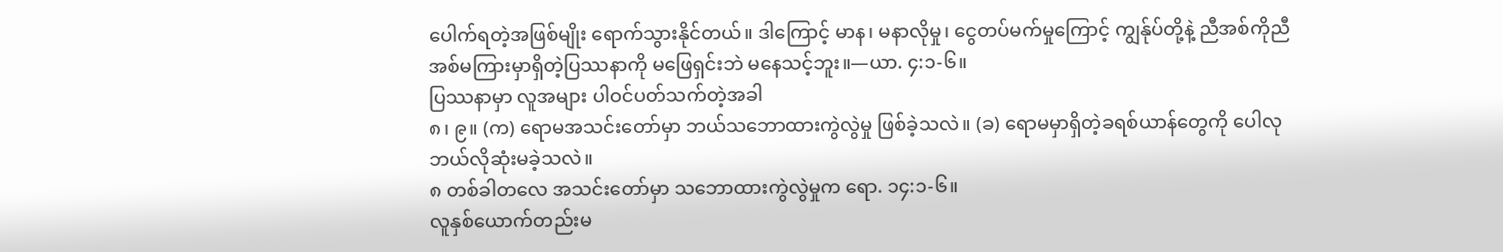ပေါက်ရတဲ့အဖြစ်မျိုး ရောက်သွားနိုင်တယ်။ ဒါကြောင့် မာန၊ မနာလိုမှု၊ ငွေတပ်မက်မှုကြောင့် ကျွန်ုပ်တို့နဲ့ ညီအစ်ကိုညီအစ်မကြားမှာရှိတဲ့ပြဿနာကို မဖြေရှင်းဘဲ မနေသင့်ဘူး။—ယာ. ၄:၁-၆။
ပြဿနာမှာ လူအများ ပါဝင်ပတ်သက်တဲ့အခါ
၈၊ ၉။ (က) ရောမအသင်းတော်မှာ ဘယ်သဘောထားကွဲလွဲမှု ဖြစ်ခဲ့သလဲ။ (ခ) ရောမမှာရှိတဲ့ခရစ်ယာန်တွေကို ပေါလု ဘယ်လိုဆုံးမခဲ့သလဲ။
၈ တစ်ခါတလေ အသင်းတော်မှာ သဘောထားကွဲလွဲမှုက ရော. ၁၄:၁-၆။
လူနှစ်ယောက်တည်းမ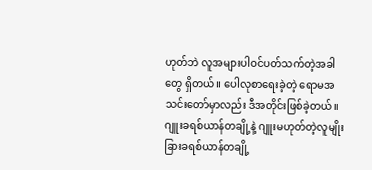ဟုတ်ဘဲ လူအများပါဝင်ပတ်သက်တဲ့အခါတွေ ရှိတယ်။ ပေါလုစာရေးခဲ့တဲ့ ရောမအသင်းတော်မှာလည်း ဒီအတိုင်းဖြစ်ခဲ့တယ်။ ဂျူးခရစ်ယာန်တချို့နဲ့ ဂျူးမဟုတ်တဲ့လူမျိုးခြားခရစ်ယာန်တချို့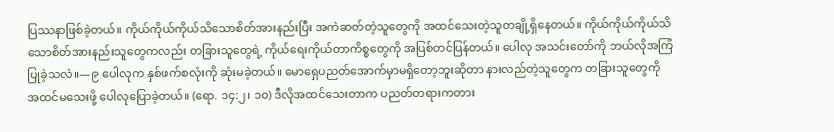ပြဿနာဖြစ်ခဲ့တယ်။ ကိုယ်ကိုယ်ကိုယ်သိသောစိတ်အားနည်းပြီး အကဲဆတ်တဲ့သူတွေကို အထင်သေးတဲ့သူတချို့ရှိနေတယ်။ ကိုယ်ကိုယ်ကိုယ်သိသောစိတ်အားနည်းသူတွေကလည်း တခြားသူတွေရဲ့ ကိုယ်ရေးကိုယ်တာကိစ္စတွေကို အပြစ်တင်ပြန်တယ်။ ပေါလု အသင်းတော်ကို ဘယ်လိုအကြံပြုခဲ့သလဲ။—၉ ပေါလုက နှစ်ဖက်စလုံးကို ဆုံးမခဲ့တယ်။ မောရှေပညတ်အောက်မှာမရှိတော့ဘူးဆိုတာ နားလည်တဲ့သူတွေက တခြားသူတွေကို အထင်မသေးဖို့ ပေါလုပြောခဲ့တယ်။ (ရော. ၁၄:၂၊ ၁၀) ဒီလိုအထင်သေးတာက ပညတ်တရားကတား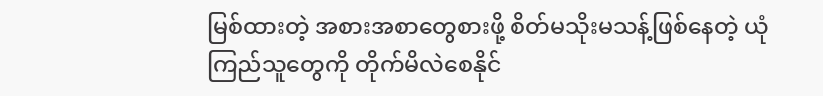မြစ်ထားတဲ့ အစားအစာတွေစားဖို့ စိတ်မသိုးမသန့်ဖြစ်နေတဲ့ ယုံကြည်သူတွေကို တိုက်မိလဲစေနိုင်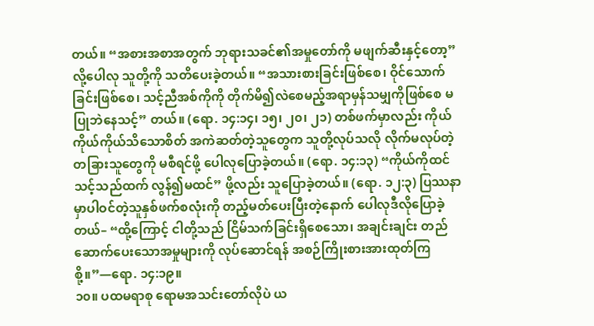တယ်။ “အစားအစာအတွက် ဘုရားသခင်၏အမှုတော်ကို မဖျက်ဆီးနှင့်တော့” လို့ပေါလု သူတို့ကို သတိပေးခဲ့တယ်။ “အသားစားခြင်းဖြစ်စေ၊ ဝိုင်သောက်ခြင်းဖြစ်စေ၊ သင့်ညီအစ်ကိုကို တိုက်မိ၍လဲစေမည့်အရာမှန်သမျှကိုဖြစ်စေ မပြုဘဲနေသင့်” တယ်။ (ရော. ၁၄:၁၄၊ ၁၅၊ ၂၀၊ ၂၁) တစ်ဖက်မှာလည်း ကိုယ်ကိုယ်ကိုယ်သိသောစိတ် အကဲဆတ်တဲ့သူတွေက သူတို့လုပ်သလို လိုက်မလုပ်တဲ့ တခြားသူတွေကို မစီရင်ဖို့ ပေါလုပြောခဲ့တယ်။ (ရော. ၁၄:၁၃) “ကိုယ်ကိုထင်သင့်သည်ထက် လွန်၍မထင်” ဖို့လည်း သူပြောခဲ့တယ်။ (ရော. ၁၂:၃) ပြဿနာမှာပါဝင်တဲ့သူနှစ်ဖက်စလုံးကို တည့်မတ်ပေးပြီးတဲ့နောက် ပေါလုဒီလိုပြောခဲ့တယ်– “ထို့ကြောင့် ငါတို့သည် ငြိမ်သက်ခြင်းရှိစေသော၊ အချင်းချင်း တည်ဆောက်ပေးသောအမှုများကို လုပ်ဆောင်ရန် အစဉ်ကြိုးစားအားထုတ်ကြစို့။”—ရော. ၁၄:၁၉။
၁၀။ ပထမရာစု ရောမအသင်းတော်လိုပဲ ယ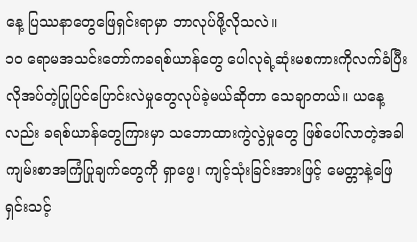နေ့ ပြဿနာတွေဖြေရှင်းရာမှာ ဘာလုပ်ဖို့လိုသလဲ။
၁၀ ရောမအသင်းတော်ကခရစ်ယာန်တွေ ပေါလုရဲ့ဆုံးမစကားကိုလက်ခံပြီး လိုအပ်တဲ့ပြုပြင်ပြောင်းလဲမှုတွေလုပ်ခဲ့မယ်ဆိုတာ သေချာတယ်။ ယနေ့လည်း ခရစ်ယာန်တွေကြားမှာ သဘောထားကွဲလွဲမှုတွေ ဖြစ်ပေါ်လာတဲ့အခါ ကျမ်းစာအကြံပြုချက်တွေကို ရှာဖွေ၊ ကျင့်သုံးခြင်းအားဖြင့် မေတ္တာနဲ့ဖြေရှင်းသင့်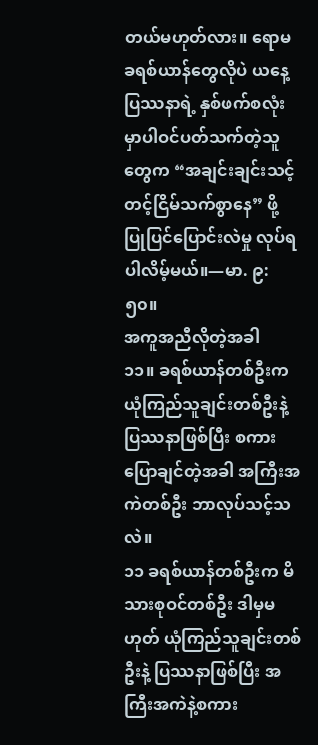တယ်မဟုတ်လား။ ရောမခရစ်ယာန်တွေလိုပဲ ယနေ့ ပြဿနာရဲ့ နှစ်ဖက်စလုံးမှာပါဝင်ပတ်သက်တဲ့သူတွေက “အချင်းချင်းသင့်တင့်ငြိမ်သက်စွာနေ” ဖို့ ပြုပြင်ပြောင်းလဲမှု လုပ်ရပါလိမ့်မယ်။—မာ. ၉:၅၀။
အကူအညီလိုတဲ့အခါ
၁၁။ ခရစ်ယာန်တစ်ဦးက ယုံကြည်သူချင်းတစ်ဦးနဲ့ ပြဿနာဖြစ်ပြီး စကားပြောချင်တဲ့အခါ အကြီးအကဲတစ်ဦး ဘာလုပ်သင့်သလဲ။
၁၁ ခရစ်ယာန်တစ်ဦးက မိသားစုဝင်တစ်ဦး ဒါမှမဟုတ် ယုံကြည်သူချင်းတစ်ဦးနဲ့ ပြဿနာဖြစ်ပြီး အကြီးအကဲနဲ့စကား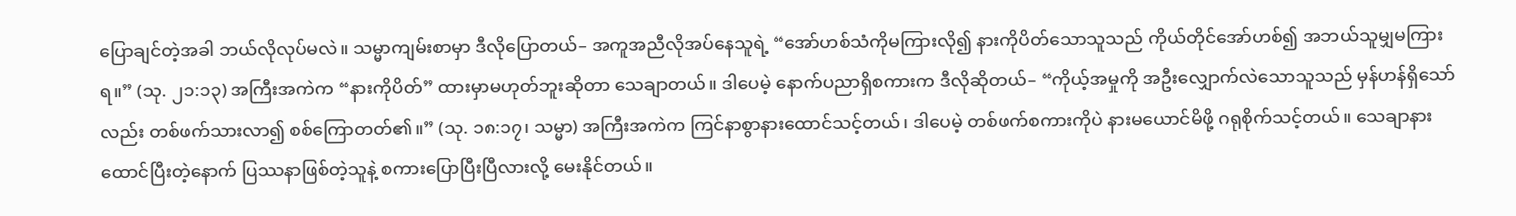ပြောချင်တဲ့အခါ ဘယ်လိုလုပ်မလဲ။ သမ္မာကျမ်းစာမှာ ဒီလိုပြောတယ်– အကူအညီလိုအပ်နေသူရဲ့ “အော်ဟစ်သံကိုမကြားလို၍ နားကိုပိတ်သောသူသည် ကိုယ်တိုင်အော်ဟစ်၍ အဘယ်သူမျှမကြားရ။” (သု. ၂၁:၁၃) အကြီးအကဲက “နားကိုပိတ်” ထားမှာမဟုတ်ဘူးဆိုတာ သေချာတယ်။ ဒါပေမဲ့ နောက်ပညာရှိစကားက ဒီလိုဆိုတယ်– “ကိုယ့်အမှုကို အဦးလျှောက်လဲသောသူသည် မှန်ဟန်ရှိသော်လည်း တစ်ဖက်သားလာ၍ စစ်ကြောတတ်၏။” (သု. ၁၈:၁၇၊ သမ္မာ) အကြီးအကဲက ကြင်နာစွာနားထောင်သင့်တယ်၊ ဒါပေမဲ့ တစ်ဖက်စကားကိုပဲ နားမယောင်မိဖို့ ဂရုစိုက်သင့်တယ်။ သေချာနားထောင်ပြီးတဲ့နောက် ပြဿနာဖြစ်တဲ့သူနဲ့ စကားပြောပြီးပြီလားလို့ မေးနိုင်တယ်။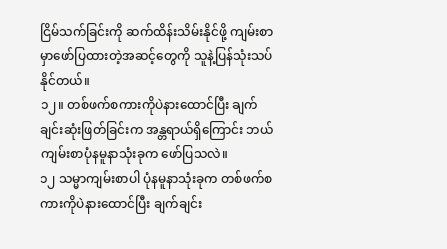ငြိမ်သက်ခြင်းကို ဆက်ထိန်းသိမ်းနိုင်ဖို့ ကျမ်းစာမှာဖော်ပြထားတဲ့အဆင့်တွေကို သူနဲ့ပြန်သုံးသပ်နိုင်တယ်။
၁၂။ တစ်ဖက်စကားကိုပဲနားထောင်ပြီး ချက်ချင်းဆုံးဖြတ်ခြင်းက အန္တရာယ်ရှိကြောင်း ဘယ်ကျမ်းစာပုံနမူနာသုံးခုက ဖော်ပြသလဲ။
၁၂ သမ္မာကျမ်းစာပါ ပုံနမူနာသုံးခုက တစ်ဖက်စကားကိုပဲနားထောင်ပြီး ချက်ချင်း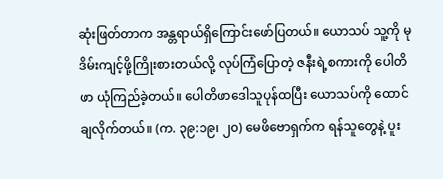ဆုံးဖြတ်တာက အန္တရာယ်ရှိကြောင်းဖော်ပြတယ်။ ယောသပ် သူ့ကို မုဒိမ်းကျင့်ဖို့ကြိုးစားတယ်လို့ လုပ်ကြံပြောတဲ့ ဇနီးရဲ့စကားကို ပေါတိဖာ ယုံကြည်ခဲ့တယ်။ ပေါတိဖာဒေါသူပုန်ထပြီး ယောသပ်ကို ထောင်ချလိုက်တယ်။ (က. ၃၉:၁၉၊ ၂၀) မေဖိဗောရှက်က ရန်သူတွေနဲ့ ပူး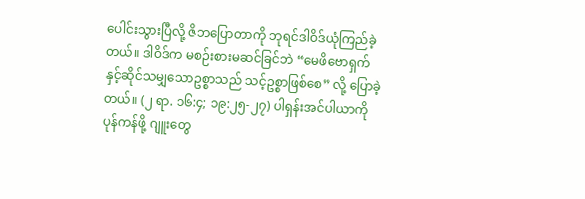ပေါင်းသွားပြီလို့ ဇိဘပြောတာကို ဘုရင်ဒါဝိဒ်ယုံကြည်ခဲ့တယ်။ ဒါဝိဒ်က မစဉ်းစားမဆင်ခြင်ဘဲ “မေဖိဗောရှက်နှင့်ဆိုင်သမျှသောဥစ္စာသည် သင့်ဥစ္စာဖြစ်စေ” လို့ ပြောခဲ့တယ်။ (၂ ရာ. ၁၆:၄; ၁၉:၂၅-၂၇) ပါရှန်းအင်ပါယာကိုပုန်ကန်ဖို့ ဂျူးတွေ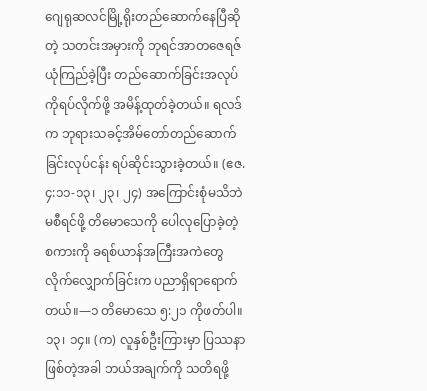ဂျေရုဆလင်မြို့ရိုးတည်ဆောက်နေပြီဆိုတဲ့ သတင်းအမှားကို ဘုရင်အာတဇေရဇ် ယုံကြည်ခဲ့ပြီး တည်ဆောက်ခြင်းအလုပ်ကိုရပ်လိုက်ဖို့ အမိန့်ထုတ်ခဲ့တယ်။ ရလဒ်က ဘုရားသခင့်အိမ်တော်တည်ဆောက်ခြင်းလုပ်ငန်း ရပ်ဆိုင်းသွားခဲ့တယ်။ (ဧဇ. ၄:၁၁-၁၃၊ ၂၃၊ ၂၄) အကြောင်းစုံမသိဘဲမစီရင်ဖို့ တိမောသေကို ပေါလုပြောခဲ့တဲ့စကားကို ခရစ်ယာန်အကြီးအကဲတွေ လိုက်လျှောက်ခြင်းက ပညာရှိရာရောက်တယ်။—၁ တိမောသေ ၅:၂၁ ကိုဖတ်ပါ။
၁၃၊ ၁၄။ (က) လူနှစ်ဦးကြားမှာ ပြဿနာဖြစ်တဲ့အခါ ဘယ်အချက်ကို သတိရဖို့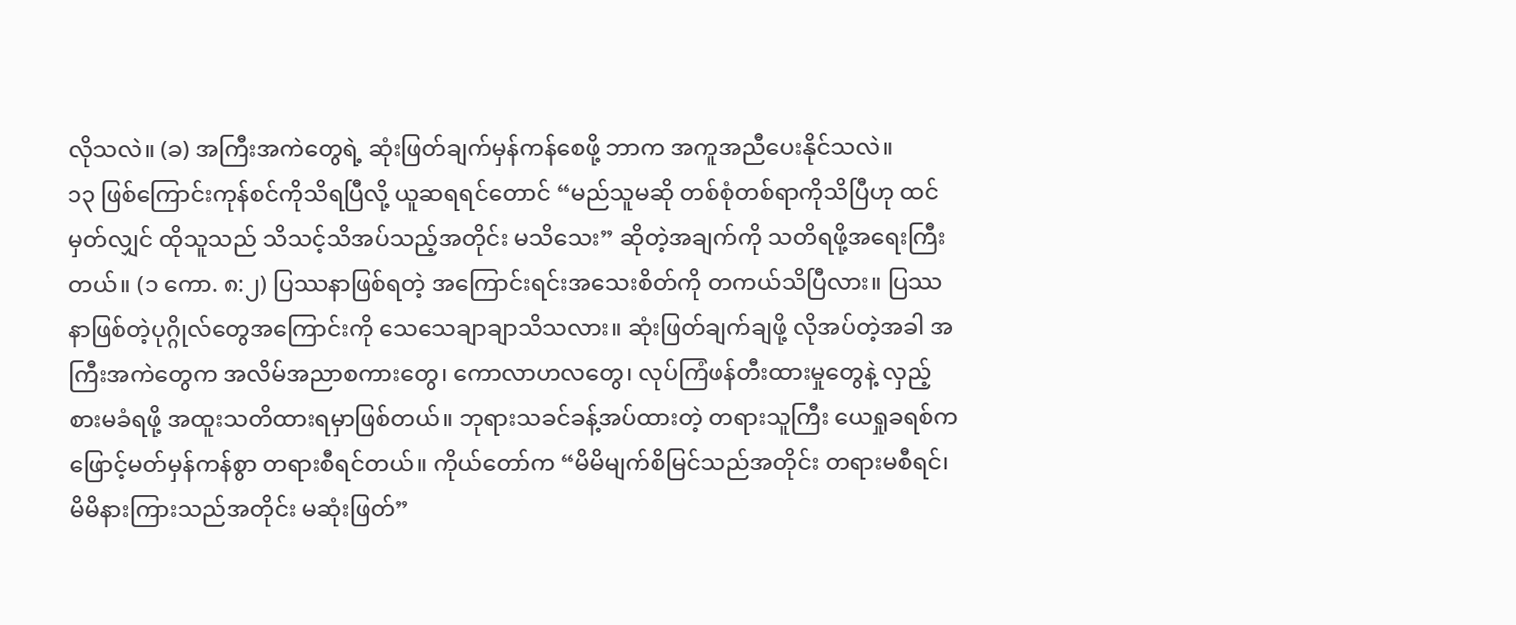လိုသလဲ။ (ခ) အကြီးအကဲတွေရဲ့ ဆုံးဖြတ်ချက်မှန်ကန်စေဖို့ ဘာက အကူအညီပေးနိုင်သလဲ။
၁၃ ဖြစ်ကြောင်းကုန်စင်ကိုသိရပြီလို့ ယူဆရရင်တောင် “မည်သူမဆို တစ်စုံတစ်ရာကိုသိပြီဟု ထင်မှတ်လျှင် ထိုသူသည် သိသင့်သိအပ်သည့်အတိုင်း မသိသေး” ဆိုတဲ့အချက်ကို သတိရဖို့အရေးကြီးတယ်။ (၁ ကော. ၈:၂) ပြဿနာဖြစ်ရတဲ့ အကြောင်းရင်းအသေးစိတ်ကို တကယ်သိပြီလား။ ပြဿနာဖြစ်တဲ့ပုဂ္ဂိုလ်တွေအကြောင်းကို သေသေချာချာသိသလား။ ဆုံးဖြတ်ချက်ချဖို့ လိုအပ်တဲ့အခါ အကြီးအကဲတွေက အလိမ်အညာစကားတွေ၊ ကောလာဟလတွေ၊ လုပ်ကြံဖန်တီးထားမှုတွေနဲ့ လှည့်စားမခံရဖို့ အထူးသတိထားရမှာဖြစ်တယ်။ ဘုရားသခင်ခန့်အပ်ထားတဲ့ တရားသူကြီး ယေရှုခရစ်က ဖြောင့်မတ်မှန်ကန်စွာ တရားစီရင်တယ်။ ကိုယ်တော်က “မိမိမျက်စိမြင်သည်အတိုင်း တရားမစီရင်၊ မိမိနားကြားသည်အတိုင်း မဆုံးဖြတ်”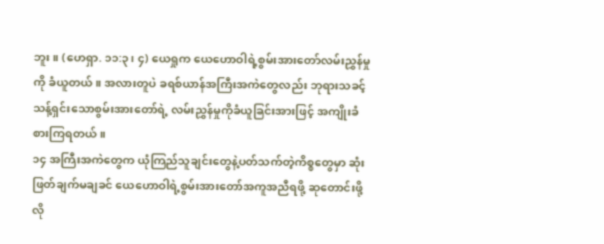ဘူး။ (ဟေရှာ. ၁၁:၃၊ ၄) ယေရှုက ယေဟောဝါရဲ့စွမ်းအားတော်လမ်းညွှန်မှုကို ခံယူတယ်။ အလားတူပဲ ခရစ်ယာန်အကြီးအကဲတွေလည်း ဘုရားသခင့် သန့်ရှင်းသောစွမ်းအားတော်ရဲ့ လမ်းညွှန်မှုကိုခံယူခြင်းအားဖြင့် အကျိုးခံစားကြရတယ်။
၁၄ အကြီးအကဲတွေက ယုံကြည်သူချင်းတွေနဲ့ပတ်သက်တဲ့ကိစ္စတွေမှာ ဆုံးဖြတ်ချက်မချခင် ယေဟောဝါရဲ့စွမ်းအားတော်အကူအညီရဖို့ ဆုတောင်းဖို့လို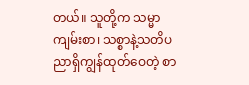တယ်။ သူတို့က သမ္မာကျမ်းစာ၊ သစ္စာနဲ့သတိပညာရှိကျွန်ထုတ်ဝေတဲ့ စာ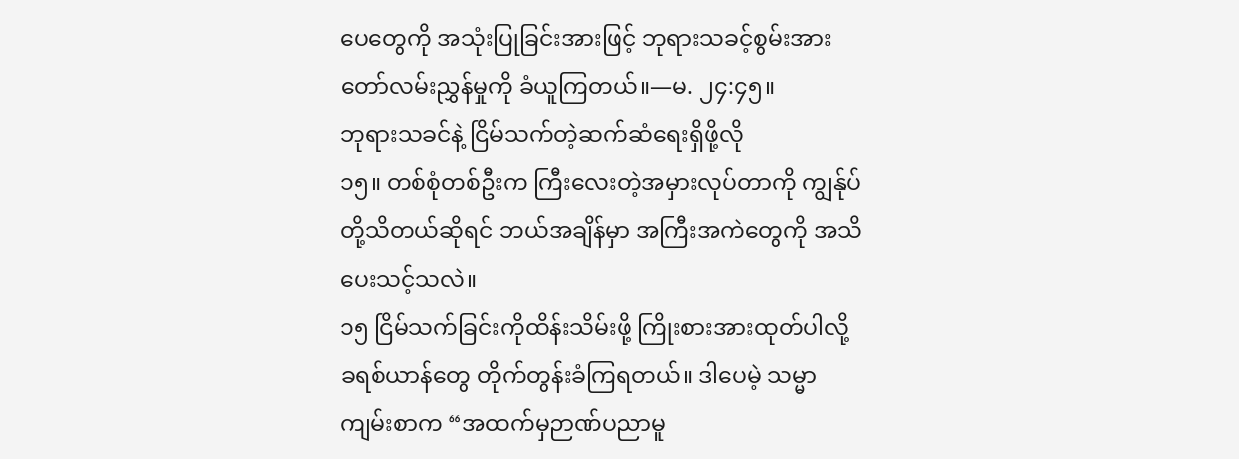ပေတွေကို အသုံးပြုခြင်းအားဖြင့် ဘုရားသခင့်စွမ်းအားတော်လမ်းညွှန်မှုကို ခံယူကြတယ်။—မ. ၂၄:၄၅။
ဘုရားသခင်နဲ့ ငြိမ်သက်တဲ့ဆက်ဆံရေးရှိဖို့လို
၁၅။ တစ်စုံတစ်ဦးက ကြီးလေးတဲ့အမှားလုပ်တာကို ကျွန်ုပ်တို့သိတယ်ဆိုရင် ဘယ်အချိန်မှာ အကြီးအကဲတွေကို အသိပေးသင့်သလဲ။
၁၅ ငြိမ်သက်ခြင်းကိုထိန်းသိမ်းဖို့ ကြိုးစားအားထုတ်ပါလို့ ခရစ်ယာန်တွေ တိုက်တွန်းခံကြရတယ်။ ဒါပေမဲ့ သမ္မာကျမ်းစာက “အထက်မှဉာဏ်ပညာမူ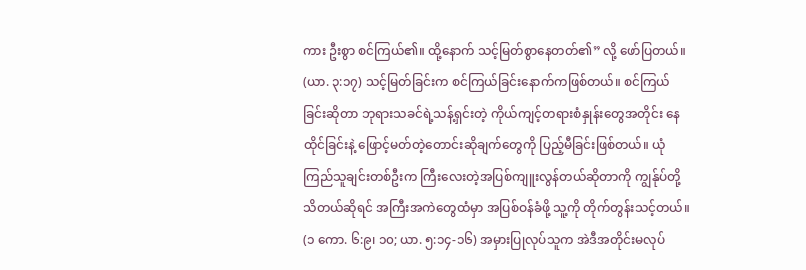ကား ဦးစွာ စင်ကြယ်၏။ ထို့နောက် သင့်မြတ်စွာနေတတ်၏” လို့ ဖော်ပြတယ်။ (ယာ. ၃:၁၇) သင့်မြတ်ခြင်းက စင်ကြယ်ခြင်းနောက်ကဖြစ်တယ်။ စင်ကြယ်ခြင်းဆိုတာ ဘုရားသခင်ရဲ့သန့်ရှင်းတဲ့ ကိုယ်ကျင့်တရားစံနှုန်းတွေအတိုင်း နေထိုင်ခြင်းနဲ့ ဖြောင့်မတ်တဲ့တောင်းဆိုချက်တွေကို ပြည့်မီခြင်းဖြစ်တယ်။ ယုံကြည်သူချင်းတစ်ဦးက ကြီးလေးတဲ့အပြစ်ကျူးလွန်တယ်ဆိုတာကို ကျွန်ုပ်တို့သိတယ်ဆိုရင် အကြီးအကဲတွေထံမှာ အပြစ်ဝန်ခံဖို့ သူ့ကို တိုက်တွန်းသင့်တယ်။ (၁ ကော. ၆:၉၊ ၁၀; ယာ. ၅:၁၄-၁၆) အမှားပြုလုပ်သူက အဲဒီအတိုင်းမလုပ်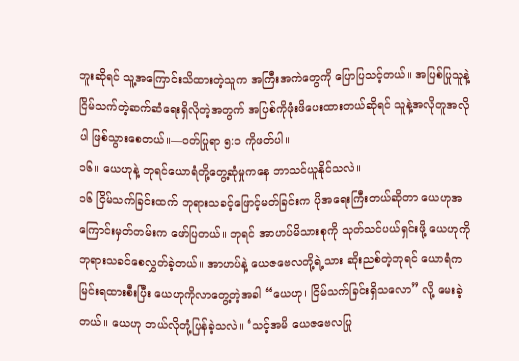ဘူးဆိုရင် သူ့အကြောင်းသိထားတဲ့သူက အကြီးအကဲတွေကို ပြောပြသင့်တယ်။ အပြစ်ပြုသူနဲ့ ငြိမ်သက်တဲ့ဆက်ဆံရေးရှိလိုတဲ့အတွက် အပြစ်ကိုဖုံးဖိပေးထားတယ်ဆိုရင် သူနဲ့အလိုတူအလိုပါ ဖြစ်သွားစေတယ်။—ဝတ်ပြုရာ ၅:၁ ကိုဖတ်ပါ။
၁၆။ ယေဟုနဲ့ ဘုရင်ယောရံတို့တွေ့ဆုံမှုကနေ ဘာသင်ယူနိုင်သလဲ။
၁၆ ငြိမ်သက်ခြင်းထက် ဘုရားသခင့်ဖြောင့်မတ်ခြင်းက ပိုအရေးကြီးတယ်ဆိုတာ ယေဟုအကြောင်းမှတ်တမ်းက ဖော်ပြတယ်။ ဘုရင် အာဟပ်မိသားစုကို သုတ်သင်ပယ်ရှင်းဖို့ ယေဟုကို ဘုရားသခင်စေလွှတ်ခဲ့တယ်။ အာဟပ်နဲ့ ယေဇဗေလတို့ရဲ့သား ဆိုးညစ်တဲ့ဘုရင် ယောရံက မြင်းရထားစီးပြီး ယေဟုကိုလာတွေ့တဲ့အခါ “ယေဟု၊ ငြိမ်သက်ခြင်းရှိသလော” လို့ မေးခဲ့တယ်။ ယေဟု ဘယ်လိုတုံ့ပြန်ခဲ့သလဲ။ ‘သင့်အမိ ယေဇဗေလပြု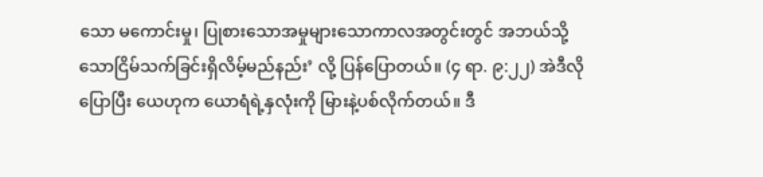သော မကောင်းမှု၊ ပြုစားသောအမှုများသောကာလအတွင်းတွင် အဘယ်သို့သောငြိမ်သက်ခြင်းရှိလိမ့်မည်နည်း’ လို့ ပြန်ပြောတယ်။ (၄ ရာ. ၉:၂၂) အဲဒီလိုပြောပြီး ယေဟုက ယောရံရဲ့နှလုံးကို မြားနဲ့ပစ်လိုက်တယ်။ ဒီ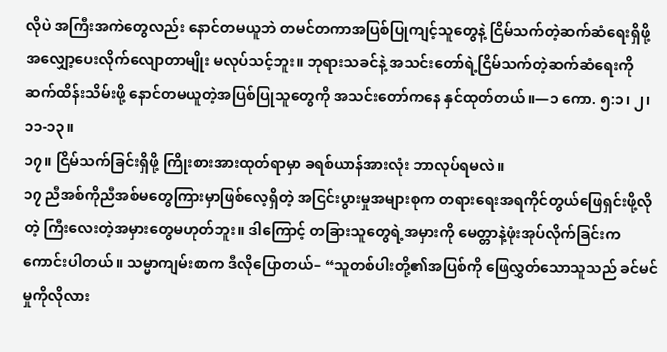လိုပဲ အကြီးအကဲတွေလည်း နောင်တမယူဘဲ တမင်တကာအပြစ်ပြုကျင့်သူတွေနဲ့ ငြိမ်သက်တဲ့ဆက်ဆံရေးရှိဖို့ အလျှော့ပေးလိုက်လျောတာမျိုး မလုပ်သင့်ဘူး။ ဘုရားသခင်နဲ့ အသင်းတော်ရဲ့ငြိမ်သက်တဲ့ဆက်ဆံရေးကို ဆက်ထိန်းသိမ်းဖို့ နောင်တမယူတဲ့အပြစ်ပြုသူတွေကို အသင်းတော်ကနေ နှင်ထုတ်တယ်။—၁ ကော. ၅:၁၊ ၂၊ ၁၁-၁၃။
၁၇။ ငြိမ်သက်ခြင်းရှိဖို့ ကြိုးစားအားထုတ်ရာမှာ ခရစ်ယာန်အားလုံး ဘာလုပ်ရမလဲ။
၁၇ ညီအစ်ကိုညီအစ်မတွေကြားမှာဖြစ်လေ့ရှိတဲ့ အငြင်းပွားမှုအများစုက တရားရေးအရကိုင်တွယ်ဖြေရှင်းဖို့လိုတဲ့ ကြီးလေးတဲ့အမှားတွေမဟုတ်ဘူး။ ဒါကြောင့် တခြားသူတွေရဲ့အမှားကို မေတ္တာနဲ့ဖုံးအုပ်လိုက်ခြင်းက ကောင်းပါတယ်။ သမ္မာကျမ်းစာက ဒီလိုပြောတယ်– “သူတစ်ပါးတို့၏အပြစ်ကို ဖြေလွှတ်သောသူသည် ခင်မင်မှုကိုလိုလား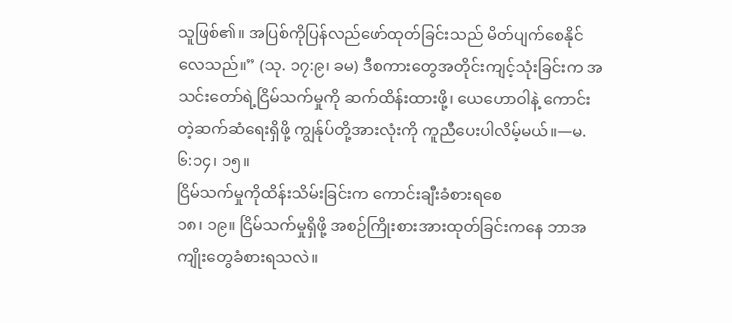သူဖြစ်၏။ အပြစ်ကိုပြန်လည်ဖော်ထုတ်ခြင်းသည် မိတ်ပျက်စေနိုင်လေသည်။” (သု. ၁၇:၉၊ ခမ) ဒီစကားတွေအတိုင်းကျင့်သုံးခြင်းက အသင်းတော်ရဲ့ငြိမ်သက်မှုကို ဆက်ထိန်းထားဖို့၊ ယေဟောဝါနဲ့ ကောင်းတဲ့ဆက်ဆံရေးရှိဖို့ ကျွန်ုပ်တို့အားလုံးကို ကူညီပေးပါလိမ့်မယ်။—မ. ၆:၁၄၊ ၁၅။
ငြိမ်သက်မှုကိုထိန်းသိမ်းခြင်းက ကောင်းချီးခံစားရစေ
၁၈၊ ၁၉။ ငြိမ်သက်မှုရှိဖို့ အစဉ်ကြိုးစားအားထုတ်ခြင်းကနေ ဘာအကျိုးတွေခံစားရသလဲ။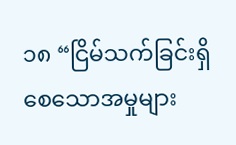၁၈ “ငြိမ်သက်ခြင်းရှိစေသောအမှုများ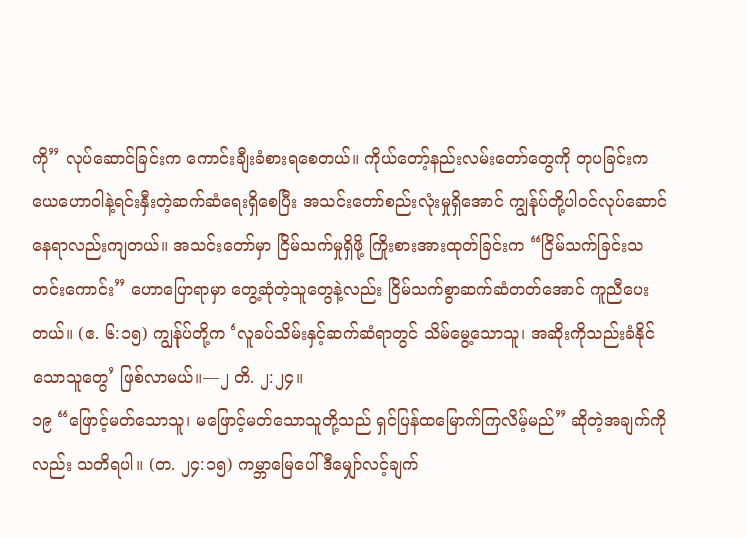ကို” လုပ်ဆောင်ခြင်းက ကောင်းချီးခံစားရစေတယ်။ ကိုယ်တော့်နည်းလမ်းတော်တွေကို တုပခြင်းက ယေဟောဝါနဲ့ရင်းနှီးတဲ့ဆက်ဆံရေးရှိစေပြီး အသင်းတော်စည်းလုံးမှုရှိအောင် ကျွန်ုပ်တို့ပါဝင်လုပ်ဆောင်နေရာလည်းကျတယ်။ အသင်းတော်မှာ ငြိမ်သက်မှုရှိဖို့ ကြိုးစားအားထုတ်ခြင်းက “ငြိမ်သက်ခြင်းသတင်းကောင်း” ဟောပြောရာမှာ တွေ့ဆုံတဲ့သူတွေနဲ့လည်း ငြိမ်သက်စွာဆက်ဆံတတ်အောင် ကူညီပေးတယ်။ (ဧ. ၆:၁၅) ကျွန်ုပ်တို့က ‘လူခပ်သိမ်းနှင့်ဆက်ဆံရာတွင် သိမ်မွေ့သောသူ၊ အဆိုးကိုသည်းခံနိုင်သောသူတွေ’ ဖြစ်လာမယ်။—၂ တိ. ၂:၂၄။
၁၉ “ဖြောင့်မတ်သောသူ၊ မဖြောင့်မတ်သောသူတို့သည် ရှင်ပြန်ထမြောက်ကြလိမ့်မည်” ဆိုတဲ့အချက်ကိုလည်း သတိရပါ။ (တ. ၂၄:၁၅) ကမ္ဘာမြေပေါ် ဒီမျှော်လင့်ချက်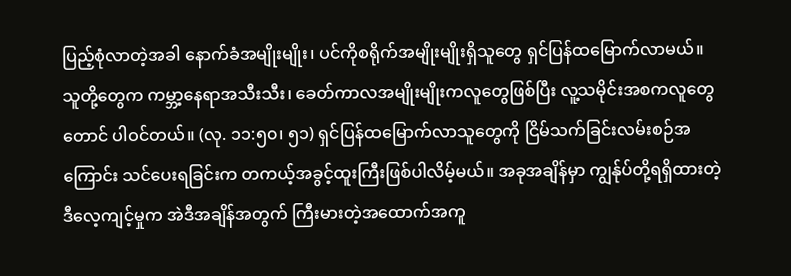ပြည့်စုံလာတဲ့အခါ နောက်ခံအမျိုးမျိုး၊ ပင်ကိုစရိုက်အမျိုးမျိုးရှိသူတွေ ရှင်ပြန်ထမြောက်လာမယ်။ သူတို့တွေက ကမ္ဘာ့နေရာအသီးသီး၊ ခေတ်ကာလအမျိုးမျိုးကလူတွေဖြစ်ပြီး လူ့သမိုင်းအစကလူတွေတောင် ပါဝင်တယ်။ (လု. ၁၁:၅၀၊ ၅၁) ရှင်ပြန်ထမြောက်လာသူတွေကို ငြိမ်သက်ခြင်းလမ်းစဉ်အကြောင်း သင်ပေးရခြင်းက တကယ့်အခွင့်ထူးကြီးဖြစ်ပါလိမ့်မယ်။ အခုအချိန်မှာ ကျွန်ုပ်တို့ရရှိထားတဲ့ ဒီလေ့ကျင့်မှုက အဲဒီအချိန်အတွက် ကြီးမားတဲ့အထောက်အကူ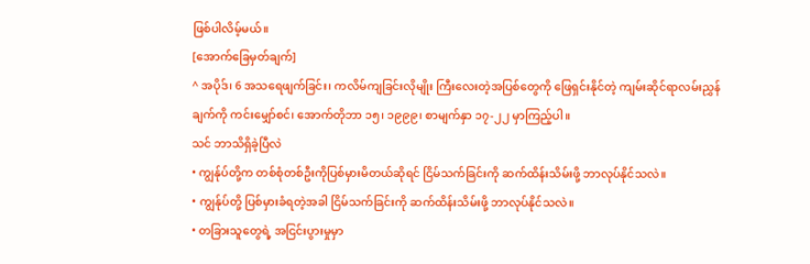ဖြစ်ပါလိမ့်မယ်။
[အောက်ခြေမှတ်ချက်]
^ အပိုဒ်၊ 6 အသရေဖျက်ခြင်း၊ ကလိမ်ကျခြင်းလိုမျိုး ကြီးလေးတဲ့အပြစ်တွေကို ဖြေရှင်းနိုင်တဲ့ ကျမ်းဆိုင်ရာလမ်းညွှန်ချက်ကို ကင်းမျှော်စင်၊ အောက်တိုဘာ ၁၅၊ ၁၉၉၉၊ စာမျက်နှာ ၁၇-၂၂ မှာကြည့်ပါ။
သင် ဘာသိရှိခဲ့ပြီလဲ
• ကျွန်ုပ်တို့က တစ်စုံတစ်ဦးကိုပြစ်မှားမိတယ်ဆိုရင် ငြိမ်သက်ခြင်းကို ဆက်ထိန်းသိမ်းဖို့ ဘာလုပ်နိုင်သလဲ။
• ကျွန်ုပ်တို့ ပြစ်မှားခံရတဲ့အခါ ငြိမ်သက်ခြင်းကို ဆက်ထိန်းသိမ်းဖို့ ဘာလုပ်နိုင်သလဲ။
• တခြားသူတွေရဲ့ အငြင်းပွားမှုမှာ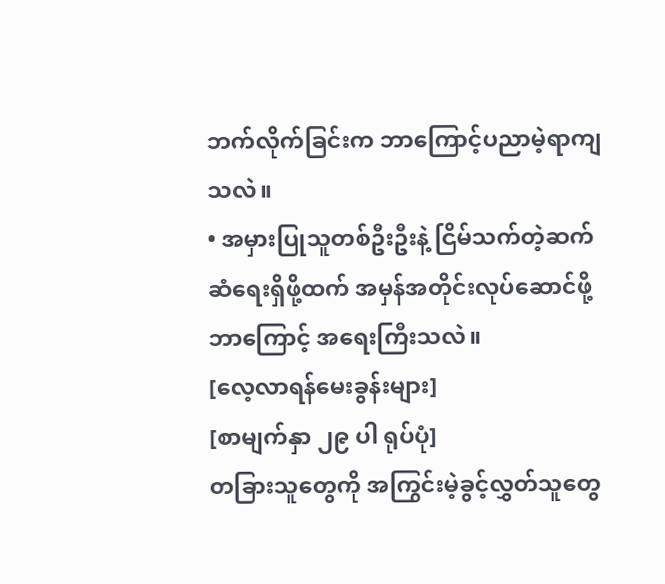ဘက်လိုက်ခြင်းက ဘာကြောင့်ပညာမဲ့ရာကျသလဲ။
• အမှားပြုသူတစ်ဦးဦးနဲ့ ငြိမ်သက်တဲ့ဆက်ဆံရေးရှိဖို့ထက် အမှန်အတိုင်းလုပ်ဆောင်ဖို့ ဘာကြောင့် အရေးကြီးသလဲ။
[လေ့လာရန်မေးခွန်းများ]
[စာမျက်နှာ ၂၉ ပါ ရုပ်ပုံ]
တခြားသူတွေကို အကြွင်းမဲ့ခွင့်လွှတ်သူတွေ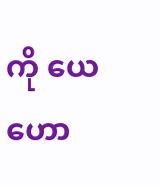ကို ယေဟော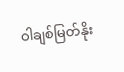ဝါချစ်မြတ်နိုး